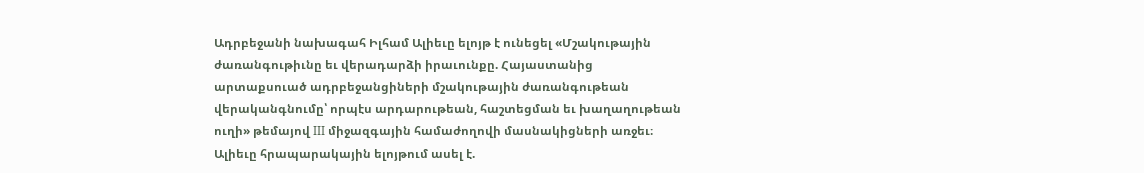Ադրբեջանի նախագահ Իլհամ Ալիեւը ելոյթ է ունեցել «Մշակութային ժառանգութիւնը եւ վերադարձի իրաւունքը. Հայաստանից արտաքսուած ադրբեջանցիների մշակութային ժառանգութեան վերականգնումը՝ որպէս արդարութեան, հաշտեցման եւ խաղաղութեան ուղի» թեմայով III միջազգային համաժողովի մասնակիցների առջեւ։
Ալիեւը հրապարակային ելոյթում ասել է.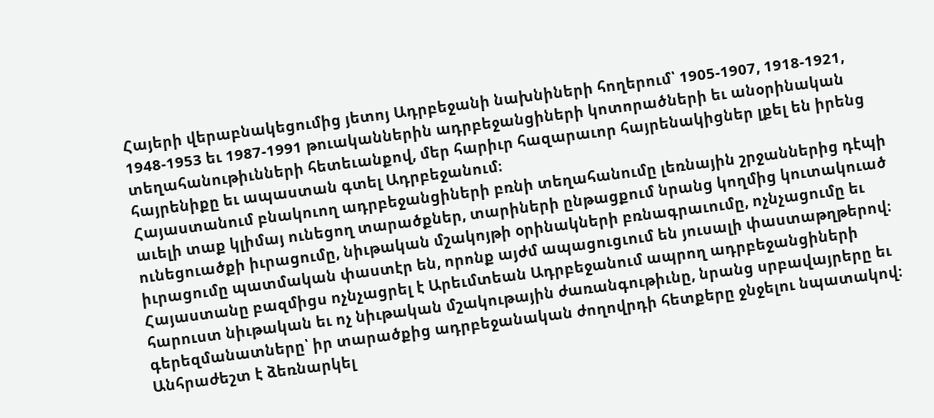Հայերի վերաբնակեցումից յետոյ Ադրբեջանի նախնիների հողերում՝ 1905-1907, 1918-1921, 1948-1953 եւ 1987-1991 թուականներին ադրբեջանցիների կոտորածների եւ անօրինական տեղահանութիւնների հետեւանքով, մեր հարիւր հազարաւոր հայրենակիցներ լքել են իրենց հայրենիքը եւ ապաստան գտել Ադրբեջանում։
Հայաստանում բնակուող ադրբեջանցիների բռնի տեղահանումը լեռնային շրջաններից դէպի աւելի տաք կլիմայ ունեցող տարածքներ, տարիների ընթացքում նրանց կողմից կուտակուած ունեցուածքի իւրացումը, նիւթական մշակոյթի օրինակների բռնագրաւումը, ոչնչացումը եւ իւրացումը պատմական փաստէր են, որոնք այժմ ապացուցւում են յուսալի փաստաթղթերով։
Հայաստանը բազմիցս ոչնչացրել է Արեւմտեան Ադրբեջանում ապրող ադրբեջանցիների հարուստ նիւթական եւ ոչ նիւթական մշակութային ժառանգութիւնը, նրանց սրբավայրերը եւ գերեզմանատները՝ իր տարածքից ադրբեջանական ժողովրդի հետքերը ջնջելու նպատակով։ Անհրաժեշտ է ձեռնարկել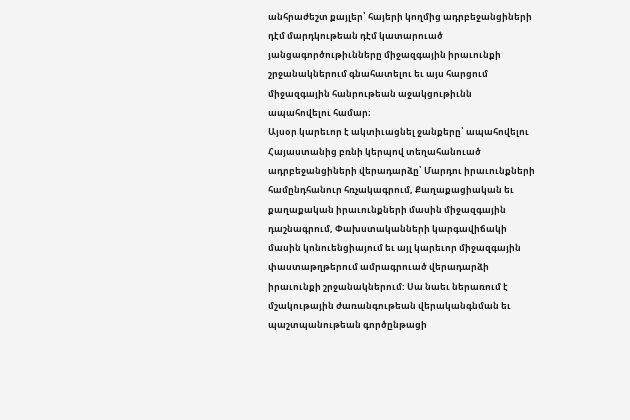անհրաժեշտ քայլեր՝ հայերի կողմից ադրբեջանցիների դէմ մարդկութեան դէմ կատարուած յանցագործութիւնները միջազգային իրաւունքի շրջանակներում գնահատելու եւ այս հարցում միջազգային հանրութեան աջակցութիւնն ապահովելու համար։
Այսօր կարեւոր է ակտիւացնել ջանքերը՝ ապահովելու Հայաստանից բռնի կերպով տեղահանուած ադրբեջանցիների վերադարձը՝ Մարդու իրաւունքների համընդհանուր հռչակագրում, Քաղաքացիական եւ քաղաքական իրաւունքների մասին միջազգային դաշնագրում, Փախստականների կարգավիճակի մասին կոնուենցիայում եւ այլ կարեւոր միջազգային փաստաթղթերում ամրագրուած վերադարձի իրաւունքի շրջանակներում: Սա նաեւ ներառում է մշակութային ժառանգութեան վերականգնման եւ պաշտպանութեան գործընթացի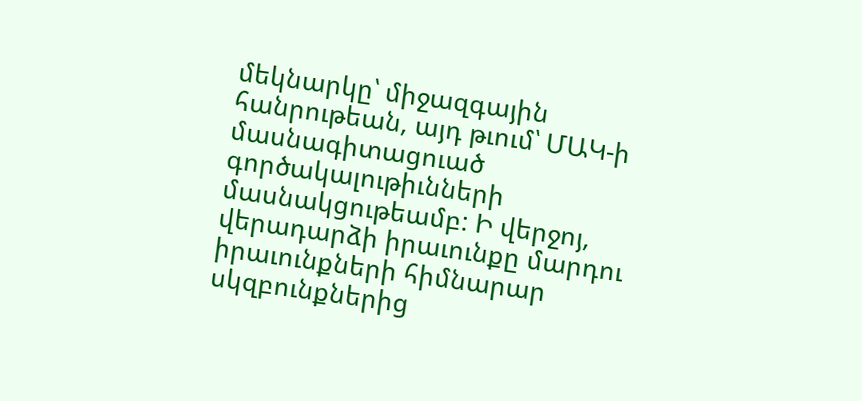մեկնարկը՝ միջազգային հանրութեան, այդ թւում՝ ՄԱԿ-ի մասնագիտացուած գործակալութիւնների մասնակցութեամբ: Ի վերջոյ, վերադարձի իրաւունքը մարդու իրաւունքների հիմնարար սկզբունքներից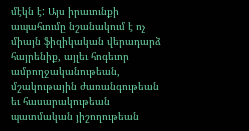մէկն է: Այս իրաւունքի ապահւումը նշանակում է ոչ միայն ֆիզիկական վերադարձ հայրենիք, այլեւ հոգեւոր ամբողջականութեան, մշակութային ժառանգութեան եւ հասարակութեան պատմական յիշողութեան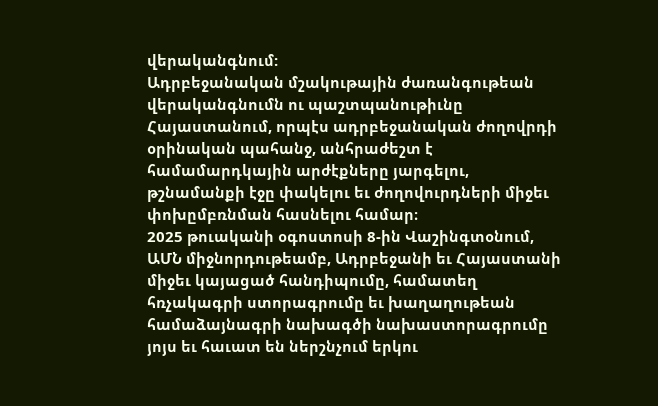վերականգնում:
Ադրբեջանական մշակութային ժառանգութեան վերականգնումն ու պաշտպանութիւնը Հայաստանում, որպէս ադրբեջանական ժողովրդի օրինական պահանջ, անհրաժեշտ է համամարդկային արժէքները յարգելու, թշնամանքի էջը փակելու եւ ժողովուրդների միջեւ փոխըմբռնման հասնելու համար։
2025 թուականի օգոստոսի 8-ին Վաշինգտօնում, ԱՄՆ միջնորդութեամբ, Ադրբեջանի եւ Հայաստանի միջեւ կայացած հանդիպումը, համատեղ հռչակագրի ստորագրումը եւ խաղաղութեան համաձայնագրի նախագծի նախաստորագրումը յոյս եւ հաւատ են ներշնչում երկու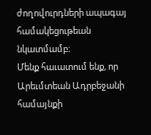ժողովուրդների ապագայ համակեցութեան նկատմամբ։
Մենք հաւատում ենք, որ Արեւմտեան Ադրբեջանի համայնքի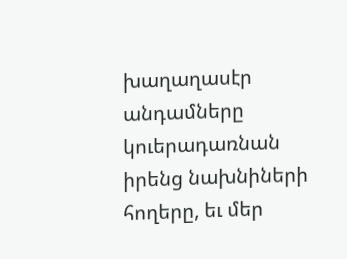խաղաղասէր անդամները կուերադառնան իրենց նախնիների հողերը, եւ մեր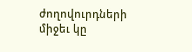ժողովուրդների միջեւ կը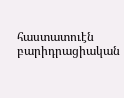հաստատուէն բարիդրացիական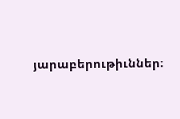յարաբերութիւններ։